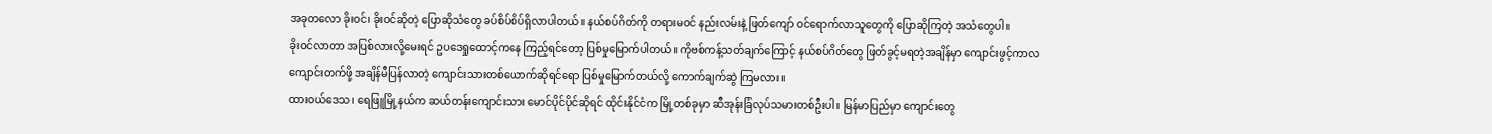အခုတလော ခိုးဝင်၊ ခိုးဝင်ဆိုတဲ့ ပြောဆိုသံတွေ ခပ်စိပ်စိပ်ရှိလာပါတယ်။ နယ်စပ်ဂိတ်ကို တရားမဝင် နည်းလမ်းနဲ့ ဖြတ်ကျော် ဝင်ရောက်လာသူတွေကို ပြောဆိုကြတဲ့ အသံတွေပါ။
ခိုးဝင်လာတာ အပြစ်လားလို့မေးရင် ဥပဒေရှုထောင့်ကနေ ကြည့်ရင်တော့ ပြစ်မှုမြောက်ပါတယ်။ ကိုဗစ်ကန့်သတ်ချက်ကြောင့် နယ်စပ်ဂိတ်တွေ ဖြတ်ခွင့်မရတဲ့အချိန်မှာ ကျောင်းဖွင့်ကာလ ကျောင်းတက်ဖို့ အချိန်မီပြန်လာတဲ့ ကျောင်းသားတစ်ယောက်ဆိုရင်ရော ပြစ်မှုမြောက်တယ်လို့ ကောက်ချက်ဆွဲ ကြမလား။
ထားဝယ်ဒေသ၊ ရေဖြူမြို့နယ်က ဆယ်တန်းကျောင်းသား မောင်ပိုင်ပိုင်ဆိုရင် ထိုင်းနိုင်ငံက မြို့တစ်ခုမှာ ဆီအုန်းခြံလုပ်သမားတစ်ဦးပါ။ မြန်မာပြည်မှာ ကျောင်းတွေ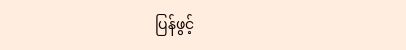ပြန်ဖွင့်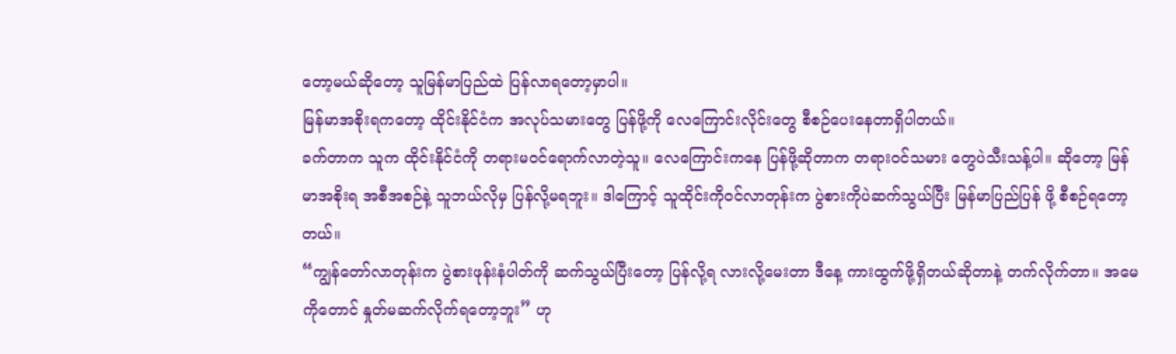တော့မယ်ဆိုတော့ သူမြန်မာပြည်ထဲ ပြန်လာရတော့မှာပါ။
မြန်မာအစိုးရကတော့ ထိုင်းနိုင်ငံက အလုပ်သမားတွေ ပြန်ဖို့ကို လေကြောင်းလိုင်းတွေ စီစဉ်ပေးနေတာရှိပါတယ်။
ခက်တာက သူက ထိုင်းနိုင်ငံကို တရားမဝင်ရောက်လာတဲ့သူ။ လေကြောင်းကနေ ပြန်ဖို့ဆိုတာက တရားဝင်သမား တွေပဲသီးသန့်ပါ။ ဆိုတော့ မြန်မာအစိုးရ အစီအစဉ်နဲ့ သူဘယ်လိုမှ ပြန်လို့မရဘူး။ ဒါကြောင့် သူထိုင်းကိုဝင်လာတုန်းက ပွဲစားကိုပဲဆက်သွယ်ပြီး မြန်မာပြည်ပြန် ဖို့ စီစဉ်ရတော့တယ်။
“ကျွန်တော်လာတုန်းက ပွဲစားဖုန်းနံပါတ်ကို ဆက်သွယ်ပြီးတော့ ပြန်လို့ရ လားလို့မေးတာ ဒီနေ့ ကားထွက်ဖို့ရှိတယ်ဆိုတာနဲ့ တက်လိုက်တာ။ အမေကိုတောင် နှုတ်မဆက်လိုက်ရတော့ဘူး” ဟု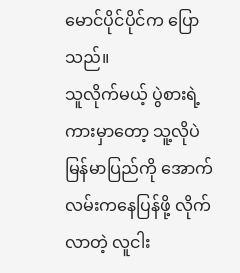မောင်ပိုင်ပိုင်က ပြောသည်။
သူလိုက်မယ့် ပွဲစားရဲ့ကားမှာတော့ သူ့လိုပဲ မြန်မာပြည်ကို အောက်လမ်းကနေပြန်ဖို့ လိုက်လာတဲ့ လူငါး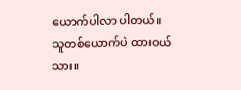ယောက်ပါလာ ပါတယ်။
သူတစ်ယောက်ပဲ ထားဝယ်သား။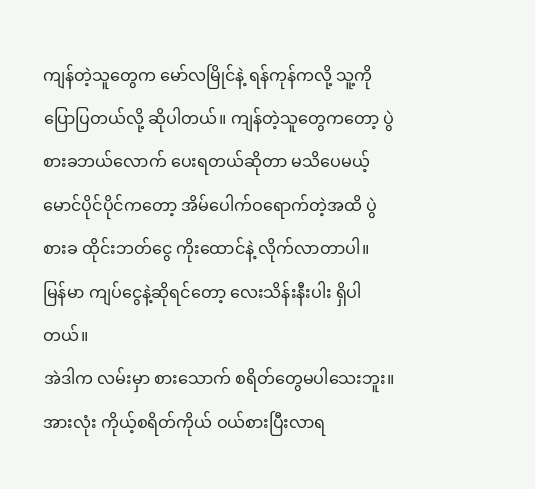ကျန်တဲ့သူတွေက မော်လမြိုင်နဲ့ ရန်ကုန်ကလို့ သူ့ကို ပြောပြတယ်လို့ ဆိုပါတယ်။ ကျန်တဲ့သူတွေကတော့ ပွဲစားခဘယ်လောက် ပေးရတယ်ဆိုတာ မသိပေမယ့် မောင်ပိုင်ပိုင်ကတော့ အိမ်ပေါက်ဝရောက်တဲ့အထိ ပွဲစားခ ထိုင်းဘတ်ငွေ ကိုးထောင်နဲ့ လိုက်လာတာပါ။ မြန်မာ ကျပ်ငွေနဲ့ဆိုရင်တော့ လေးသိန်းနီးပါး ရှိပါတယ်။
အဲဒါက လမ်းမှာ စားသောက် စရိတ်တွေမပါသေးဘူး။ အားလုံး ကိုယ့်စရိတ်ကိုယ် ဝယ်စားပြီးလာရ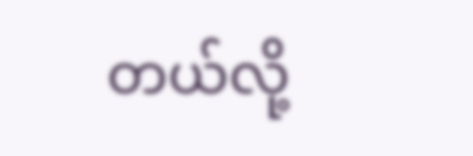တယ်လို့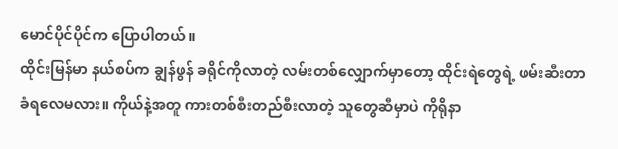မောင်ပိုင်ပိုင်က ပြောပါတယ်။
ထိုင်းမြန်မာ နယ်စပ်က ချွန်ဖွန် ခရိုင်ကိုလာတဲ့ လမ်းတစ်လျှောက်မှာတော့ ထိုင်းရဲတွေရဲ့ ဖမ်းဆီးတာ ခံရလေမလား။ ကိုယ်နဲ့အတူ ကားတစ်စီးတည်စီးလာတဲ့ သူတွေဆီမှာပဲ ကိုရိုနာ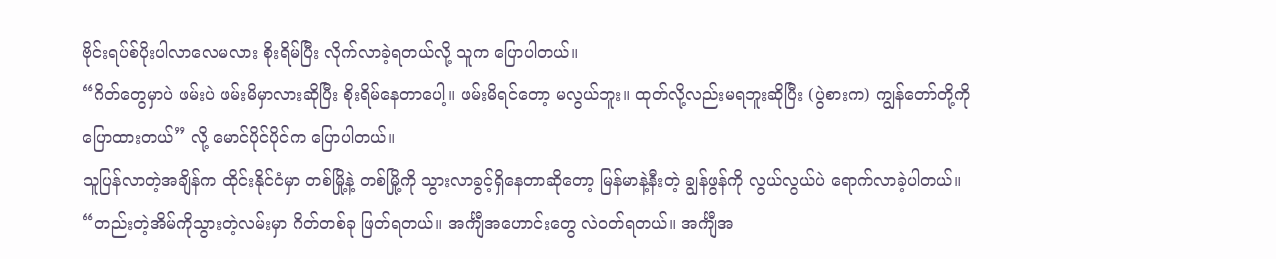ဗိုင်းရပ်စ်ပိုးပါလာလေမလား စိုးရိမ်ပြီး လိုက်လာခဲ့ရတယ်လို့ သူက ပြောပါတယ်။
“ဂိတ်တွေမှာပဲ ဖမ်းပဲ ဖမ်းမိမှာလားဆိုပြီး စိုးရိမ်နေတာပေါ့။ ဖမ်းမိရင်တော့ မလွယ်ဘူး။ ထုတ်လို့လည်းမရဘူးဆိုပြီး (ပွဲစားက) ကျွန်တော်တို့ကို ပြောထားတယ်” လို့ မောင်ပိုင်ပိုင်က ပြောပါတယ်။
သူပြန်လာတဲ့အချိန်က ထိုင်းနိုင်ငံမှာ တစ်မြို့နဲ့ တစ်မြို့ကို သွားလာခွင့်ရှိနေတာဆိုတော့ မြန်မာနဲ့နီးတဲ့ ချွန်ဖွန်ကို လွယ်လွယ်ပဲ ရောက်လာခဲ့ပါတယ်။
“တည်းတဲ့အိမ်ကိုသွားတဲ့လမ်းမှာ ဂိတ်တစ်ခု ဖြတ်ရတယ်။ အင်္ကျီအဟောင်းတွေ လဲဝတ်ရတယ်။ အင်္ကျီအ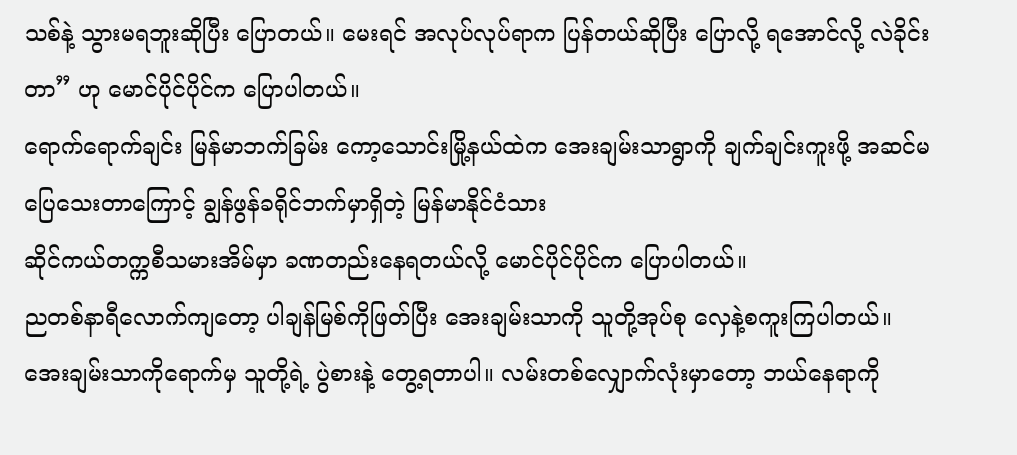သစ်နဲ့ သွားမရဘူးဆိုပြီး ပြောတယ်။ မေးရင် အလုပ်လုပ်ရာက ပြန်တယ်ဆိုပြီး ပြောလို့ ရအောင်လို့ လဲခိုင်းတာ” ဟု မောင်ပိုင်ပိုင်က ပြောပါတယ်။
ရောက်ရောက်ချင်း မြန်မာဘက်ခြမ်း ကော့သောင်းမြို့နယ်ထဲက အေးချမ်းသာရွာကို ချက်ချင်းကူးဖို့ အဆင်မပြေသေးတာကြောင့် ချွန်ဖွန်ခရိုင်ဘက်မှာရှိတဲ့ မြန်မာနိုင်ငံသား
ဆိုင်ကယ်တက္ကစီသမားအိမ်မှာ ခဏတည်းနေရတယ်လို့ မောင်ပိုင်ပိုင်က ပြောပါတယ်။
ညတစ်နာရီလောက်ကျတော့ ပါချန်မြစ်ကိုဖြတ်ပြီး အေးချမ်းသာကို သူတို့အုပ်စု လှေနဲ့စကူးကြပါတယ်။ အေးချမ်းသာကိုရောက်မှ သူတို့ရဲ့ ပွဲစားနဲ့ တွေ့ရတာပါ။ လမ်းတစ်လျှောက်လုံးမှာတော့ ဘယ်နေရာကို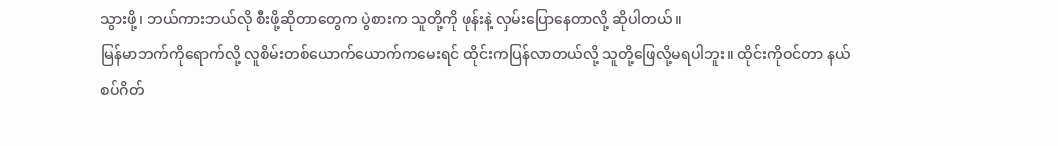သွားဖို့၊ ဘယ်ကားဘယ်လို စီးဖို့ဆိုတာတွေက ပွဲစားက သူတို့ကို ဖုန်းနဲ့ လှမ်းပြောနေတာလို့ ဆိုပါတယ်။
မြန်မာဘက်ကိုရောက်လို့ လူစိမ်းတစ်ယောက်ယောက်ကမေးရင် ထိုင်းကပြန်လာတယ်လို့ သူတို့ဖြေလို့မရပါဘူး။ ထိုင်းကိုဝင်တာ နယ်စပ်ဂိတ်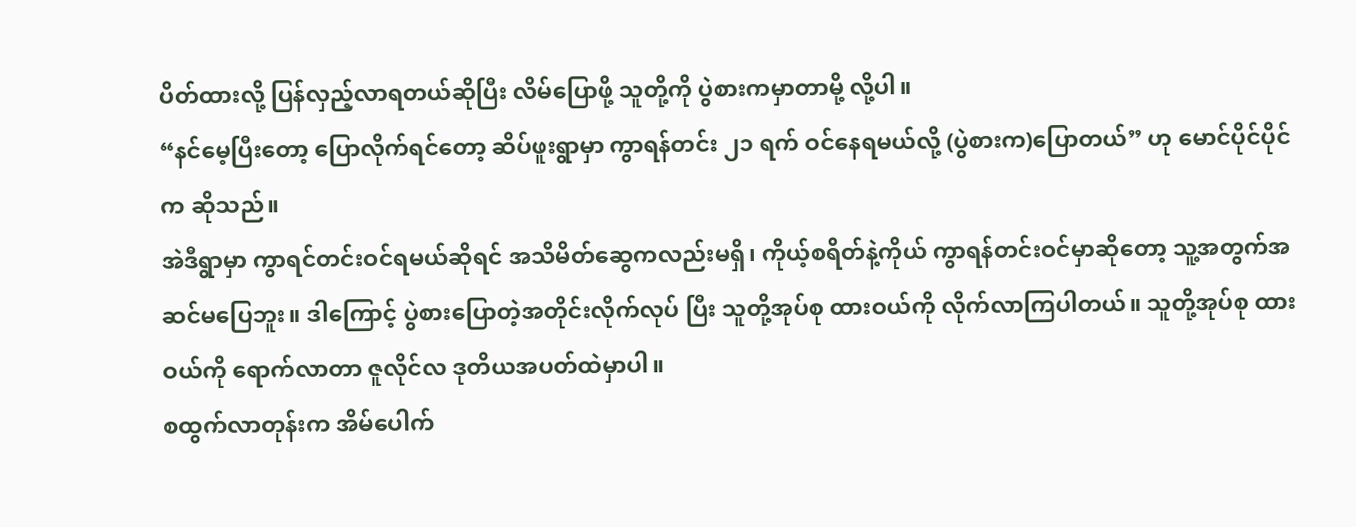ပိတ်ထားလို့ ပြန်လှည့်လာရတယ်ဆိုပြီး လိမ်ပြောဖို့ သူတို့ကို ပွဲစားကမှာတာမို့ လို့ပါ။
“နင်မေ့ပြီးတော့ ပြောလိုက်ရင်တော့ ဆိပ်ဖူးရွာမှာ ကွာရန်တင်း ၂၁ ရက် ဝင်နေရမယ်လို့ (ပွဲစားက)ပြောတယ်” ဟု မောင်ပိုင်ပိုင်က ဆိုသည်။
အဲဒီရွာမှာ ကွာရင်တင်းဝင်ရမယ်ဆိုရင် အသိမိတ်ဆွေကလည်းမရှိ၊ ကိုယ့်စရိတ်နဲ့ကိုယ် ကွာရန်တင်းဝင်မှာဆိုတော့ သူ့အတွက်အဆင်မပြေဘူး။ ဒါကြောင့် ပွဲစားပြောတဲ့အတိုင်းလိုက်လုပ် ပြီး သူတို့အုပ်စု ထားဝယ်ကို လိုက်လာကြပါတယ်။ သူတို့အုပ်စု ထားဝယ်ကို ရောက်လာတာ ဇူလိုင်လ ဒုတိယအပတ်ထဲမှာပါ။
စထွက်လာတုန်းက အိမ်ပေါက်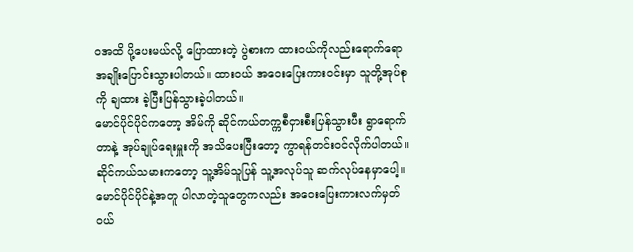ဝအထိ ပို့ပေးမယ်လို့ ပြောထားတဲ့ ပွဲစားက ထားဝယ်ကိုလည်းရောက်ရော အချိုးပြောင်းသွားပါတယ်။ ထားဝယ် အဝေးပြေးကားဝင်းမှာ သူတို့အုပ်စုကို ချထား ခဲ့ပြီးပြန်သွားခဲ့ပါတယ်။
မောင်ပိုင်ပိုင်ကတော့ အိမ်ကို ဆိုင်ကယ်တက္ကစီငှားစီးပြန်သွားပီး ရွာရောက်တာနဲ့ အုပ်ချုပ်ရေးမှူးကို အသိပေးပြီးတော့ ကွာရန်တင်းဝင်လိုက်ပါတယ်။ ဆိုင်ကယ်သမားကတော့ သူ့အိမ်သူပြန် သူ့အလုပ်သူ ဆက်လုပ်နေမှာပေါ့။
မောင်ပိုင်ပိုင်နဲ့အတူ ပါလာတဲ့သူတွေကလည်း အဝေးပြေးကားလက်မှတ်ဝယ်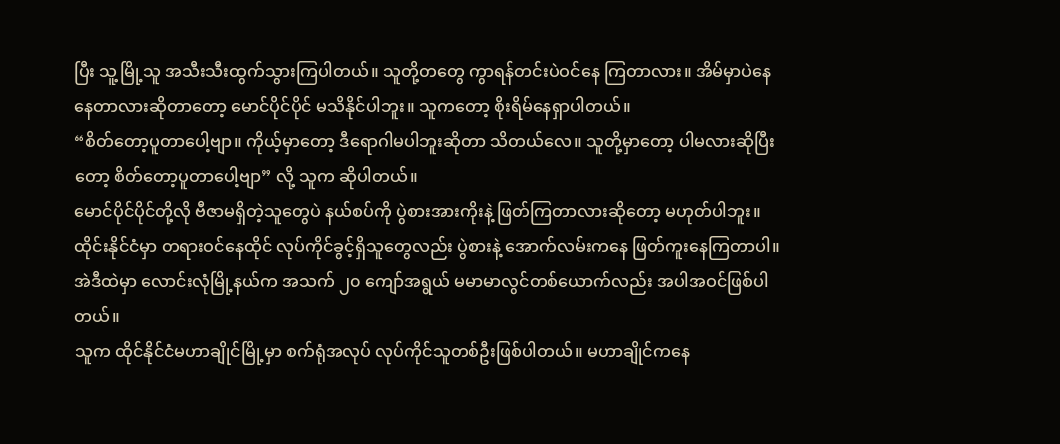ပြီး သူ့မြို့သူ အသီးသီးထွက်သွားကြပါတယ်။ သူတို့တတွေ ကွာရန်တင်းပဲဝင်နေ ကြတာလား။ အိမ်မှာပဲနေနေတာလားဆိုတာတော့ မောင်ပိုင်ပိုင် မသိနိုင်ပါဘူး။ သူကတော့ စိုးရိမ်နေရှာပါတယ်။
“စိတ်တော့ပူတာပေါ့ဗျာ။ ကိုယ့်မှာတော့ ဒီရောဂါမပါဘူးဆိုတာ သိတယ်လေ။ သူတို့မှာတော့ ပါမလားဆိုပြီးတော့ စိတ်တော့ပူတာပေါ့ဗျာ” လို့ သူက ဆိုပါတယ်။
မောင်ပိုင်ပိုင်တို့လို ဗီဇာမရှိတဲ့သူတွေပဲ နယ်စပ်ကို ပွဲစားအားကိုးနဲ့ ဖြတ်ကြတာလားဆိုတော့ မဟုတ်ပါဘူး။ ထိုင်းနိုင်ငံမှာ တရားဝင်နေထိုင် လုပ်ကိုင်ခွင့်ရှိသူတွေလည်း ပွဲစားနဲ့ အောက်လမ်းကနေ ဖြတ်ကူးနေကြတာပါ။ အဲဒီထဲမှာ လောင်းလုံမြို့နယ်က အသက် ၂၀ ကျော်အရွယ် မမာမာလွင်တစ်ယောက်လည်း အပါအဝင်ဖြစ်ပါတယ်။
သူက ထိုင်နိုင်ငံမဟာချိုင်မြို့မှာ စက်ရုံအလုပ် လုပ်ကိုင်သူတစ်ဦးဖြစ်ပါတယ်။ မဟာချိုင်ကနေ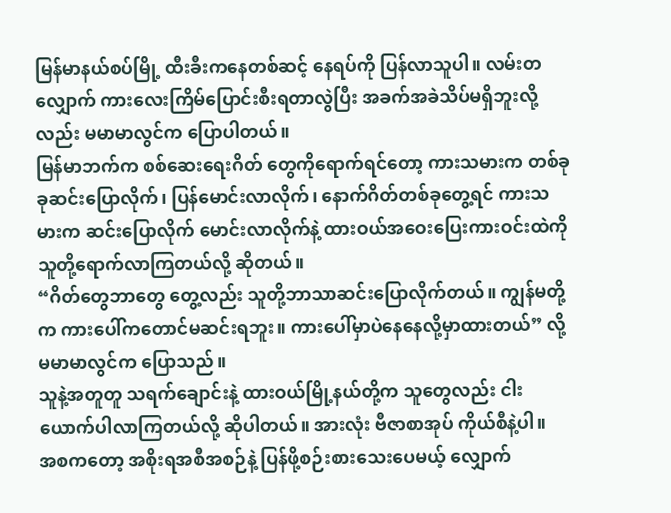မြန်မာနယ်စပ်မြို့ ထီးခီးကနေတစ်ဆင့် နေရပ်ကို ပြန်လာသူပါ။ လမ်းတလျှောက် ကားလေးကြိမ်ပြောင်းစီးရတာလွဲပြီး အခက်အခဲသိပ်မရှိဘူးလို့လည်း မမာမာလွင်က ပြောပါတယ်။
မြန်မာဘက်က စစ်ဆေးရေးဂိတ် တွေကိုရောက်ရင်တော့ ကားသမားက တစ်ခုခုဆင်းပြောလိုက်၊ ပြန်မောင်းလာလိုက်၊ နောက်ဂိတ်တစ်ခုတွေ့ရင် ကားသမားက ဆင်းပြောလိုက် မောင်းလာလိုက်နဲ့ ထားဝယ်အဝေးပြေးကားဝင်းထဲကို သူတို့ရောက်လာကြတယ်လို့ ဆိုတယ်။
“ဂိတ်တွေဘာတွေ တွေ့လည်း သူတို့ဘာသာဆင်းပြောလိုက်တယ်။ ကျွန်မတို့က ကားပေါ်ကတောင်မဆင်းရဘူး။ ကားပေါ်မှာပဲနေနေလို့မှာထားတယ်” လို့ မမာမာလွင်က ပြောသည်။
သူနဲ့အတူတူ သရက်ချောင်းနဲ့ ထားဝယ်မြို့နယ်တို့က သူတွေလည်း ငါးယောက်ပါလာကြတယ်လို့ ဆိုပါတယ်။ အားလုံး ဗီဇာစာအုပ် ကိုယ်စီနဲ့ပါ။
အစကတော့ အစိုးရအစီအစဉ်နဲ့ ပြန်ဖို့စဉ်းစားသေးပေမယ့် လျှောက်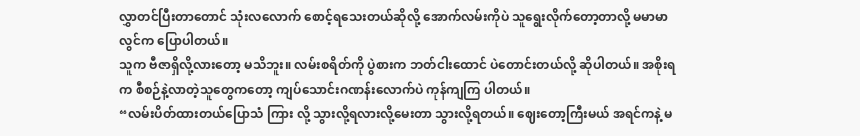လွှာတင်ပြီးတာတောင် သုံးလလောက် စောင့်ရသေးတယ်ဆိုလို့ အောက်လမ်းကိုပဲ သူရွေးလိုက်တော့တာလို့ မမာမာလွင်က ပြောပါတယ်။
သူက ဗီဇာရှိလို့လားတော့ မသိဘူး။ လမ်းစရိတ်ကို ပွဲစားက ဘတ်ငါးထောင် ပဲတောင်းတယ်လို့ ဆိုပါတယ်။ အစိုးရက စီစဉ်နဲ့လာတဲ့သူတွေကတော့ ကျပ်သောင်းဂဏန်းလောက်ပဲ ကုန်ကျကြ ပါတယ်။
“လမ်းပိတ်ထားတယ်ပြောသံ ကြား လို့ သွားလို့ရလားလို့မေးတာ သွားလို့ရတယ်။ ဈေးတော့ကြီးမယ် အရင်ကနဲ့ မ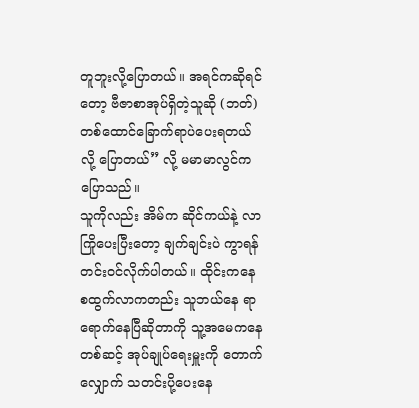တူဘူးလို့ပြောတယ်။ အရင်ကဆိုရင်တော့ ဗီဇာစာအုပ်ရှိတဲ့သူဆို (ဘတ်) တစ်ထောင်ခြောက်ရာပဲပေးရတယ်လို့ ပြောတယ်” လို့ မမာမာလွင်က ပြောသည်။
သူကိုလည်း အိမ်က ဆိုင်ကယ်နဲ့ လာကြိုပေးပြီးတော့ ချက်ချင်းပဲ ကွာရန်တင်းဝင်လိုက်ပါတယ်။ ထိုင်းကနေ စထွက်လာကတည်း သူဘယ်နေ ရာရောက်နေပြီဆိုတာကို သူ့အမေကနေတစ်ဆင့် အုပ်ချုပ်ရေးမှူးကို တောက်လျှောက် သတင်းပို့ပေးနေ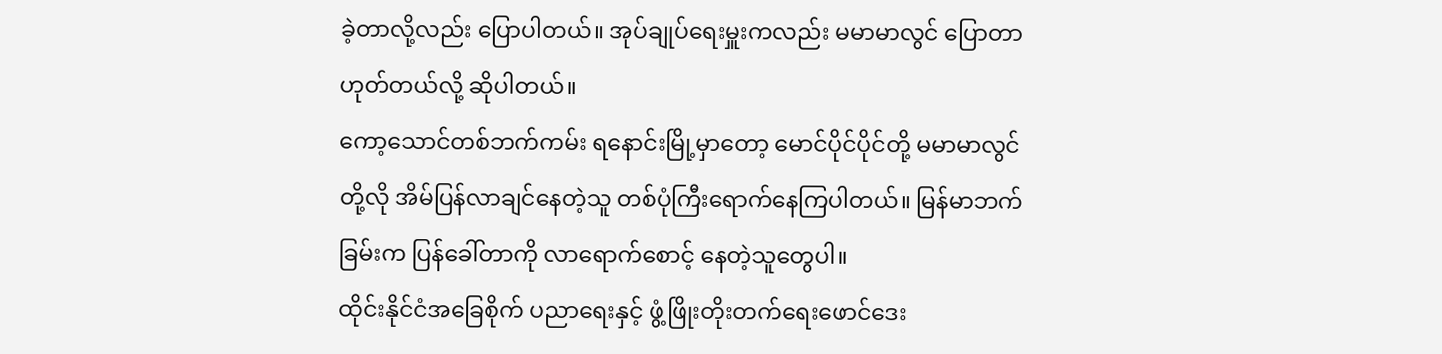ခဲ့တာလို့လည်း ပြောပါတယ်။ အုပ်ချုပ်ရေးမှူးကလည်း မမာမာလွင် ပြောတာဟုတ်တယ်လို့ ဆိုပါတယ်။
ကော့သောင်တစ်ဘက်ကမ်း ရနောင်းမြို့မှာတော့ မောင်ပိုင်ပိုင်တို့ မမာမာလွင်တို့လို အိမ်ပြန်လာချင်နေတဲ့သူ တစ်ပုံကြီးရောက်နေကြပါတယ်။ မြန်မာဘက်ခြမ်းက ပြန်ခေါ်တာကို လာရောက်စောင့် နေတဲ့သူတွေပါ။
ထိုင်းနိုင်ငံအခြေစိုက် ပညာရေးနှင့် ဖွံ့ဖြိုးတိုးတက်ရေးဖောင်ဒေး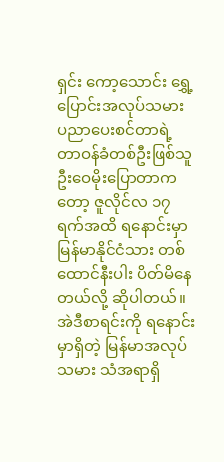ရှင်း ကော့သောင်း ရွှေ့ပြောင်းအလုပ်သမား ပညာပေးစင်တာရဲ့ တာဝန်ခံတစ်ဦးဖြစ်သူ ဦးဝေမိုးပြောတာကတော့ ဇူလိုင်လ ၁၇ ရက်အထိ ရနောင်းမှာ မြန်မာနိုင်ငံသား တစ်ထောင်နီးပါး ပိတ်မိနေတယ်လို့ ဆိုပါတယ်။
အဲဒီစာရင်းကို ရနောင်းမှာရှိတဲ့ မြန်မာအလုပ်သမား သံအရာရှိ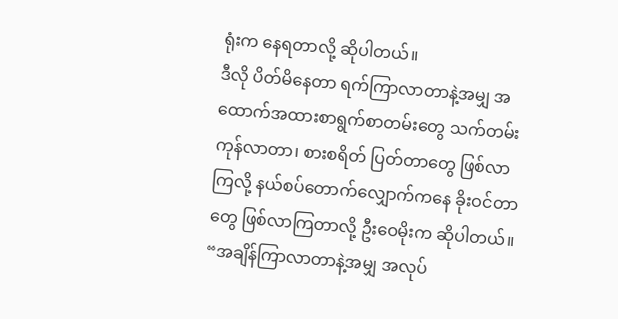ရုံးက နေရတာလို့ ဆိုပါတယ်။
ဒီလို ပိတ်မိနေတာ ရက်ကြာလာတာနဲ့အမျှ အထောက်အထားစာရွက်စာတမ်းတွေ သက်တမ်းကုန်လာတာ၊ စားစရိတ် ပြတ်တာတွေ ဖြစ်လာကြလို့ နယ်စပ်တောက်လျှောက်ကနေ ခိုးဝင်တာတွေ ဖြစ်လာကြတာလို့ ဦးဝေမိုးက ဆိုပါတယ်။
“အချိန်ကြာလာတာနဲ့အမျှ အလုပ်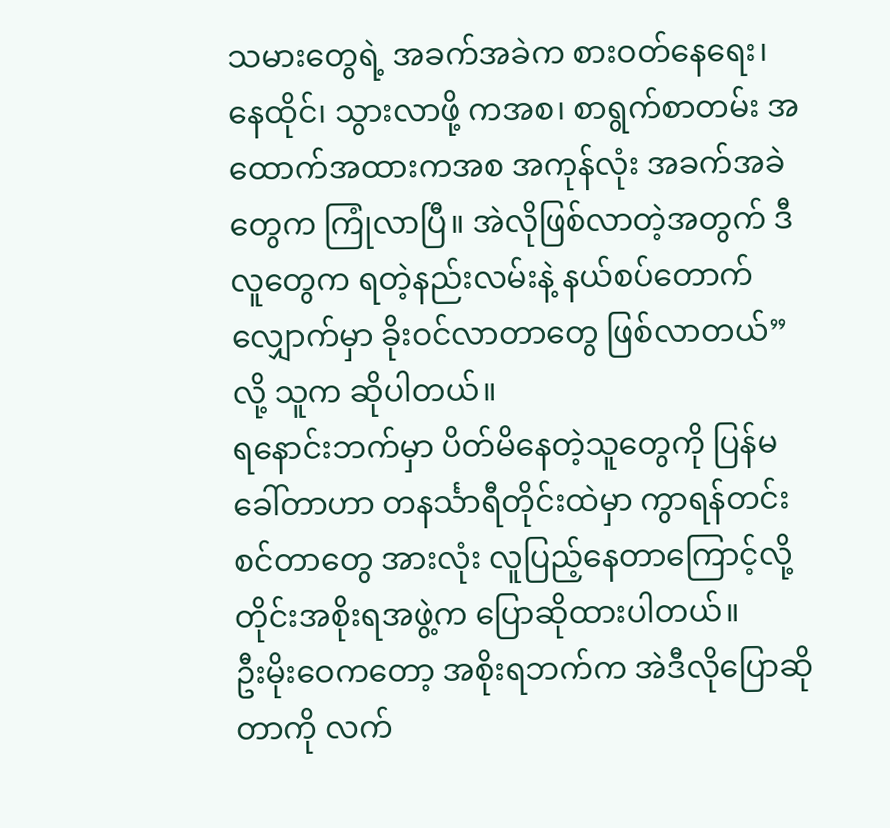သမားတွေရဲ့ အခက်အခဲက စားဝတ်နေရေး၊ နေထိုင်၊ သွားလာဖို့ ကအစ၊ စာရွက်စာတမ်း အထောက်အထားကအစ အကုန်လုံး အခက်အခဲတွေက ကြုံလာပြီ။ အဲလိုဖြစ်လာတဲ့အတွက် ဒီလူတွေက ရတဲ့နည်းလမ်းနဲ့ နယ်စပ်တောက် လျှောက်မှာ ခိုးဝင်လာတာတွေ ဖြစ်လာတယ်” လို့ သူက ဆိုပါတယ်။
ရနောင်းဘက်မှာ ပိတ်မိနေတဲ့သူတွေကို ပြန်မခေါ်တာဟာ တနင်္သာရီတိုင်းထဲမှာ ကွာရန်တင်းစင်တာတွေ အားလုံး လူပြည့်နေတာကြောင့်လို့ တိုင်းအစိုးရအဖွဲ့က ပြောဆိုထားပါတယ်။
ဦးမိုးဝေကတော့ အစိုးရဘက်က အဲဒီလိုပြောဆိုတာကို လက်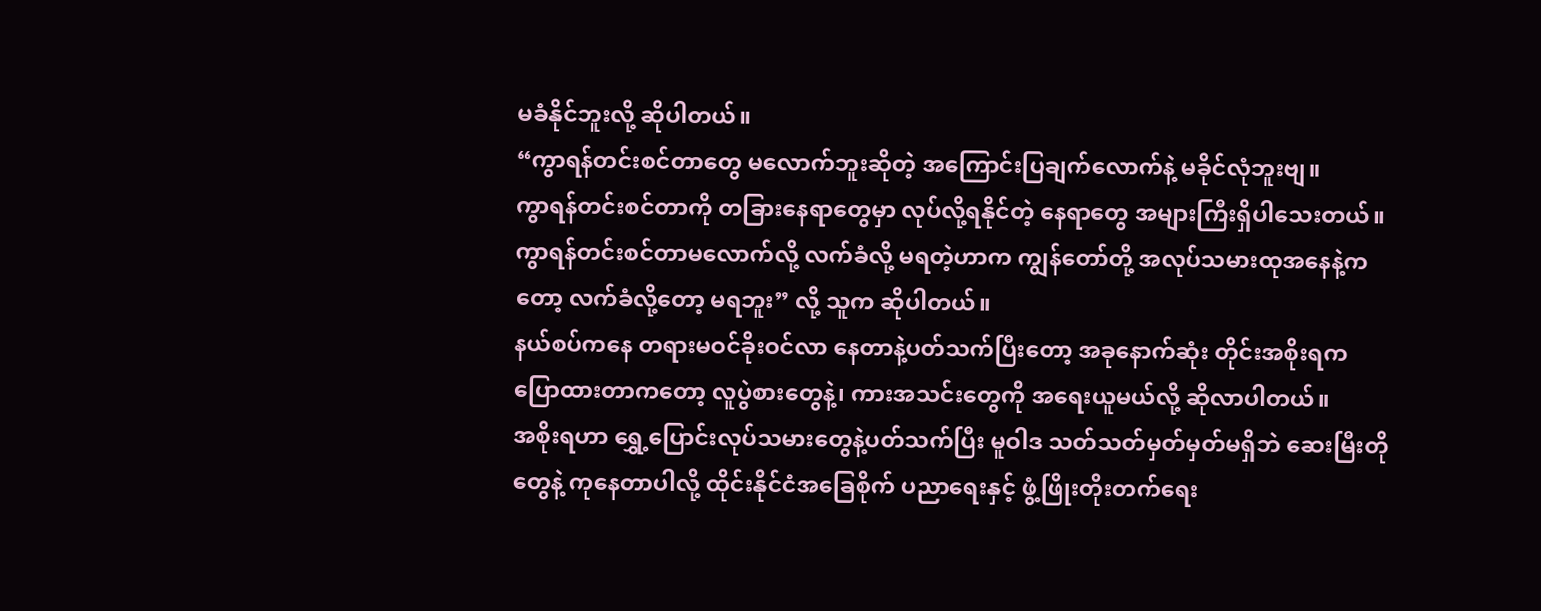မခံနိုင်ဘူးလို့ ဆိုပါတယ်။
“ကွာရန်တင်းစင်တာတွေ မလောက်ဘူးဆိုတဲ့ အကြောင်းပြချက်လောက်နဲ့ မခိုင်လုံဘူးဗျ။
ကွာရန်တင်းစင်တာကို တခြားနေရာတွေမှာ လုပ်လို့ရနိုင်တဲ့ နေရာတွေ အများကြီးရှိပါသေးတယ်။ ကွာရန်တင်းစင်တာမလောက်လို့ လက်ခံလို့ မရတဲ့ဟာက ကျွန်တော်တို့ အလုပ်သမားထုအနေနဲ့ကတော့ လက်ခံလို့တော့ မရဘူး” လို့ သူက ဆိုပါတယ်။
နယ်စပ်ကနေ တရားမဝင်ခိုးဝင်လာ နေတာနဲ့ပတ်သက်ပြီးတော့ အခုနောက်ဆုံး တိုင်းအစိုးရက ပြောထားတာကတော့ လူပွဲစားတွေနဲ့၊ ကားအသင်းတွေကို အရေးယူမယ်လို့ ဆိုလာပါတယ်။
အစိုးရဟာ ရွှေ့ပြောင်းလုပ်သမားတွေနဲ့ပတ်သက်ပြီး မူဝါဒ သတ်သတ်မှတ်မှတ်မရှိဘဲ ဆေးမြီးတိုတွေနဲ့ ကုနေတာပါလို့ ထိုင်းနိုင်ငံအခြေစိုက် ပညာရေးနှင့် ဖွံ့ဖြိုးတိုးတက်ရေး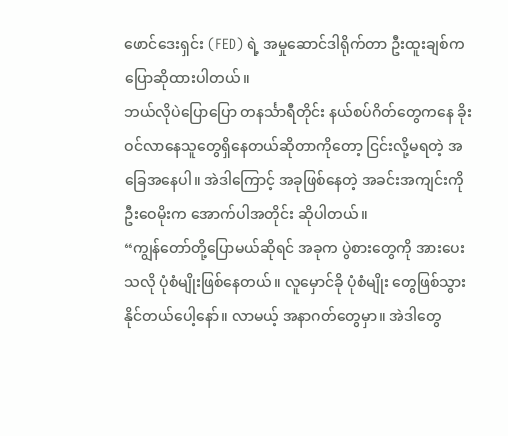ဖောင်ဒေးရှင်း (FED) ရဲ့ အမှုဆောင်ဒါရိုက်တာ ဦးထူးချစ်က ပြောဆိုထားပါတယ်။
ဘယ်လိုပဲပြောပြော တနင်္သာရီတိုင်း နယ်စပ်ဂိတ်တွေကနေ ခိုးဝင်လာနေသူတွေရှိနေတယ်ဆိုတာကိုတော့ ငြင်းလို့မရတဲ့ အခြေအနေပါ။ အဲဒါကြောင့် အခုဖြစ်နေတဲ့ အခင်းအကျင်းကို ဦးဝေမိုးက အောက်ပါအတိုင်း ဆိုပါတယ်။
“ကျွန်တော်တို့ပြောမယ်ဆိုရင် အခုက ပွဲစားတွေကို အားပေးသလို ပုံစံမျိုးဖြစ်နေတယ်။ လူမှောင်ခို ပုံစံမျိုး တွေဖြစ်သွားနိုင်တယ်ပေါ့နော်။ လာမယ့် အနာဂတ်တွေမှာ။ အဲဒါတွေ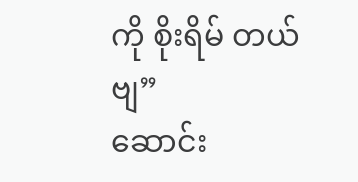ကို စိုးရိမ် တယ်ဗျ”
ဆောင်း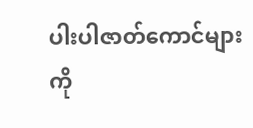ပါးပါဇာတ်ကောင်များကို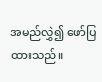အမည်လွှဲ၍ ဖော်ပြထားသည်။